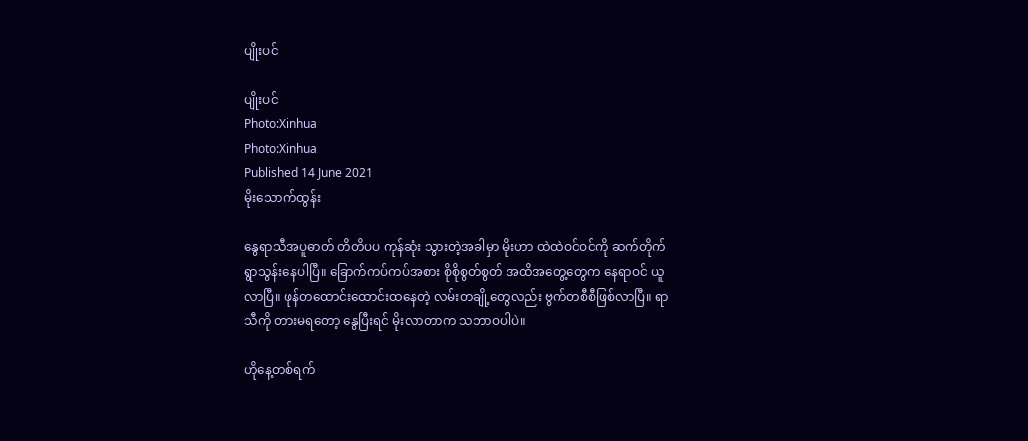ပျိုးပင်

ပျိုးပင်
Photo:Xinhua
Photo:Xinhua
Published 14 June 2021
မိုးသောက်ထွန်း

နွေရာသီအပူဓာတ် တိတိပပ ကုန်ဆုံး သွားတဲ့အခါမှာ မိုးဟာ ထဲထဲဝင်ဝင်ကို ဆက်တိုက်ရွာသွန်းနေပါပြီ။ ခြောက်ကပ်ကပ်အစား စိုစိုစွတ်စွတ် အထိအတွေ့တွေက နေရာဝင် ယူလာပြီ။ ဖုန်တထောင်းထောင်းထနေတဲ့ လမ်းတချို့တွေလည်း ဗွက်တစီစီဖြစ်လာပြီ။ ရာသီကို တားမရတော့ နွေပြီးရင် မိုးလာတာက သဘာဝပါပဲ။

ဟိုနေ့တစ်ရက်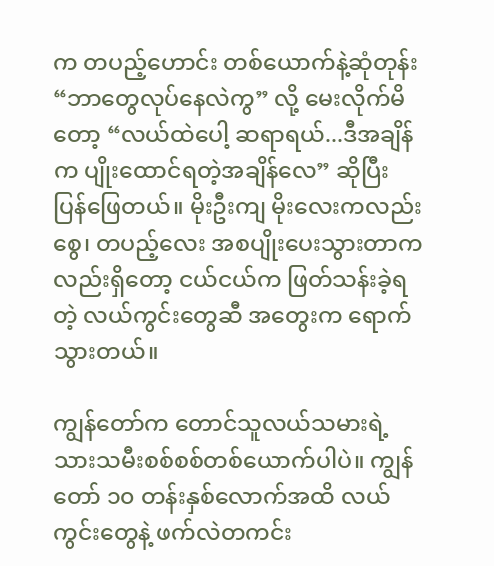က တပည့်ဟောင်း တစ်ယောက်နဲ့ဆုံတုန်း “ဘာတွေလုပ်နေလဲကွ” လို့ မေးလိုက်မိတော့ “လယ်ထဲပေါ့ ဆရာရယ်...ဒီအချိန်က ပျိုးထောင်ရတဲ့အချိန်လေ” ဆိုပြီး ပြန်ဖြေတယ်။ မိုးဦးကျ မိုးလေးကလည်း စွေ၊ တပည့်လေး အစပျိုးပေးသွားတာကလည်းရှိတော့ ငယ်ငယ်က ဖြတ်သန်းခဲ့ရတဲ့ လယ်ကွင်းတွေဆီ အတွေးက ရောက်သွားတယ်။

ကျွန်တော်က တောင်သူလယ်သမားရဲ့ သားသမီးစစ်စစ်တစ်ယောက်ပါပဲ။ ကျွန်တော် ၁၀ တန်းနှစ်လောက်အထိ လယ်ကွင်းတွေနဲ့ ဖက်လဲတကင်း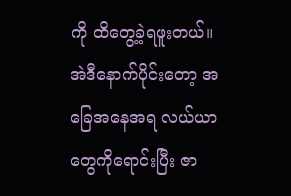ကို ထိတွေ့ခဲ့ရဖူးတယ်။ အဲဒီနောက်ပိုင်းတော့ အခြေအနေအရ လယ်ယာတွေကိုရောင်းပြီး ဇာ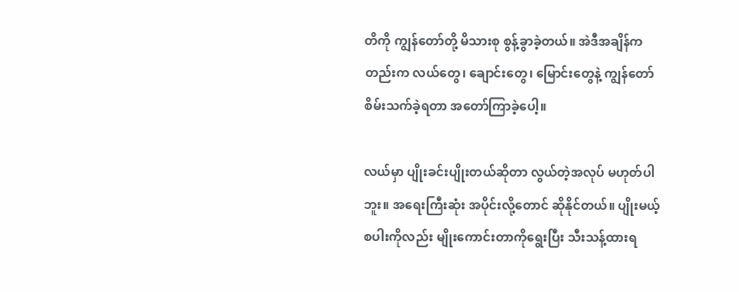တိကို ကျွန်တော်တို့ မိသားစု စွန့်ခွာခဲ့တယ်။ အဲဒီအချိန်ကတည်းက လယ်တွေ၊ ချောင်းတွေ၊ မြောင်းတွေနဲ့ ကျွန်တော် စိမ်းသက်ခဲ့ရတာ အတော်ကြာခဲ့ပေါ့။

လယ်မှာ ပျိုးခင်းပျိုးတယ်ဆိုတာ လွယ်တဲ့အလုပ် မဟုတ်ပါဘူး။ အရေးကြီးဆုံး အပိုင်းလို့တောင် ဆိုနိုင်တယ်။ ပျိုးမယ့်စပါးကိုလည်း မျိုးကောင်းတာကိုရွေးပြီး သီးသန့်ထားရ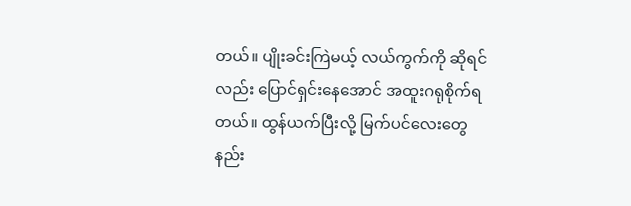တယ်။ ပျိုးခင်းကြဲမယ့် လယ်ကွက်ကို ဆိုရင်လည်း ပြောင်ရှင်းနေအောင် အထူးဂရုစိုက်ရတယ်။ ထွန်ယက်ပြီးလို့ မြက်ပင်လေးတွေ နည်း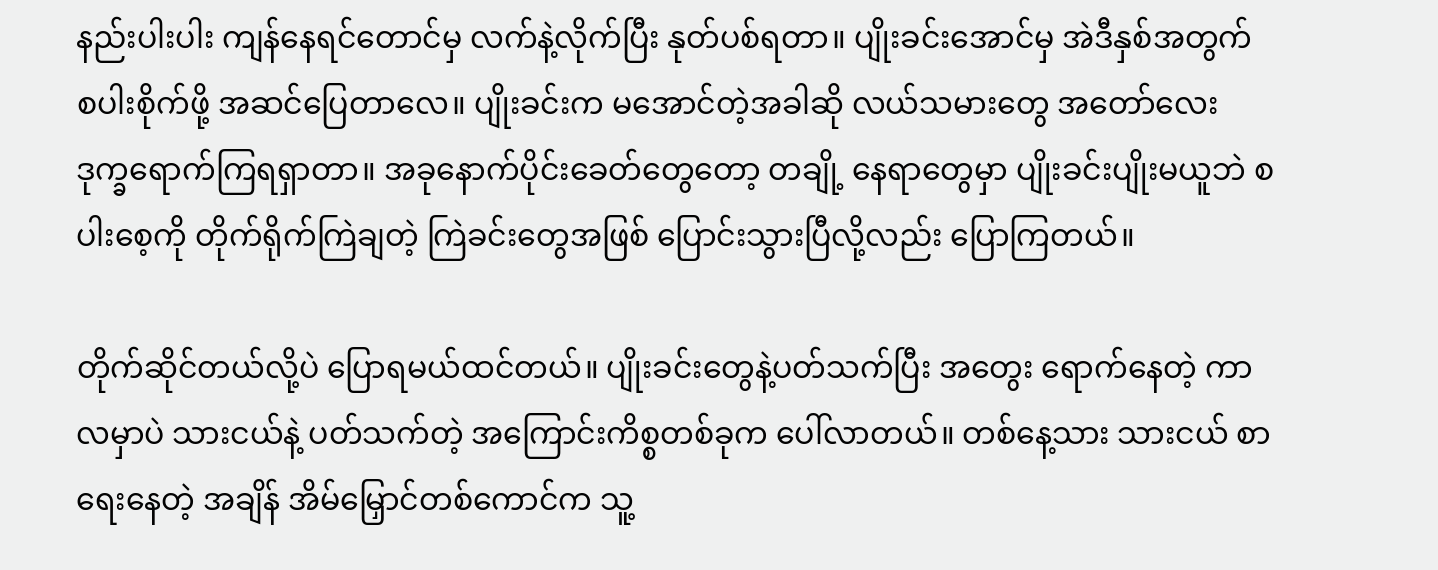နည်းပါးပါး ကျန်နေရင်တောင်မှ လက်နဲ့လိုက်ပြီး နုတ်ပစ်ရတာ။ ပျိုးခင်းအောင်မှ အဲဒီနှစ်အတွက် စပါးစိုက်ဖို့ အဆင်ပြေတာလေ။ ပျိုးခင်းက မအောင်တဲ့အခါဆို လယ်သမားတွေ အတော်လေး ဒုက္ခရောက်ကြရရှာတာ။ အခုနောက်ပိုင်းခေတ်တွေတော့ တချို့ နေရာတွေမှာ ပျိုးခင်းပျိုးမယူဘဲ စပါးစေ့ကို တိုက်ရိုက်ကြဲချတဲ့ ကြဲခင်းတွေအဖြစ် ပြောင်းသွားပြီလို့လည်း ပြောကြတယ်။

တိုက်ဆိုင်တယ်လို့ပဲ ပြောရမယ်ထင်တယ်။ ပျိုးခင်းတွေနဲ့ပတ်သက်ပြီး အတွေး ရောက်နေတဲ့ ကာလမှာပဲ သားငယ်နဲ့ ပတ်သက်တဲ့ အကြောင်းကိစ္စတစ်ခုက ပေါ်လာတယ်။ တစ်နေ့သား သားငယ် စာရေးနေတဲ့ အချိန် အိမ်မြှောင်တစ်ကောင်က သူ့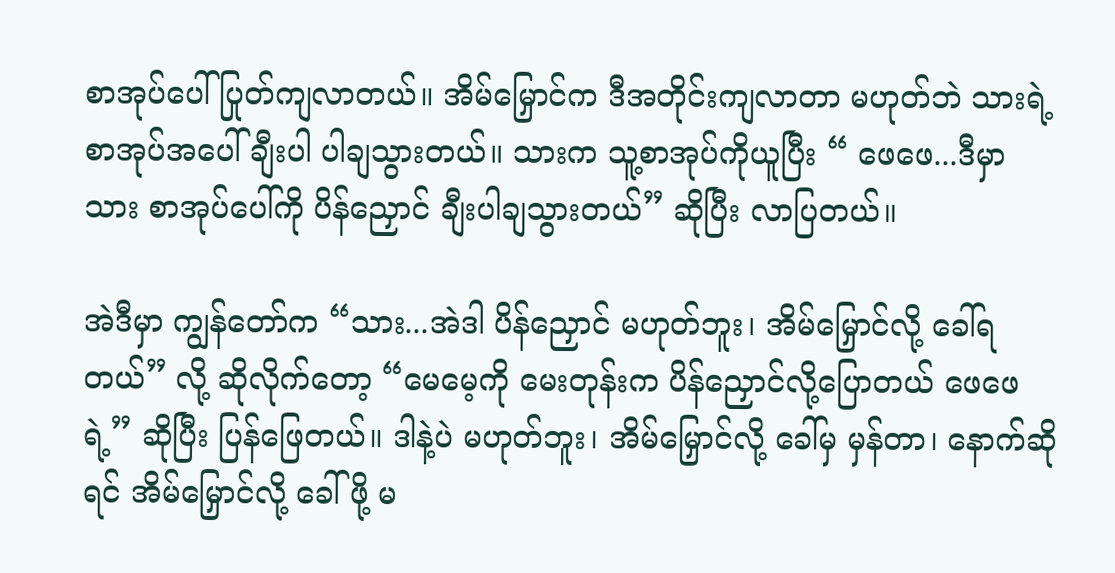စာအုပ်ပေါ် ပြုတ်ကျလာတယ်။ အိမ်မြှောင်က ဒီအတိုင်းကျလာတာ မဟုတ်ဘဲ သားရဲ့စာအုပ်အပေါ် ချီးပါ ပါချသွားတယ်။ သားက သူ့စာအုပ်ကိုယူပြီး “ ဖေဖေ...ဒီမှာ သား စာအုပ်ပေါ်ကို ပိန်ညှောင် ချီးပါချသွားတယ်” ဆိုပြီး လာပြတယ်။

အဲဒီမှာ ကျွန်တော်က “သား...အဲဒါ ပိန်ညှောင် မဟုတ်ဘူး၊ အိမ်မြှောင်လို့ ခေါ်ရတယ်” လို့ ဆိုလိုက်တော့ “မေမေ့ကို မေးတုန်းက ပိန်ညှောင်လို့ပြောတယ် ဖေဖေရဲ့” ဆိုပြီး ပြန်ဖြေတယ်။ ဒါနဲ့ပဲ မဟုတ်ဘူး၊ အိမ်မြှောင်လို့ ခေါ်မှ မှန်တာ၊ နောက်ဆိုရင် အိမ်မြှောင်လို့ ခေါ်ဖို့ မ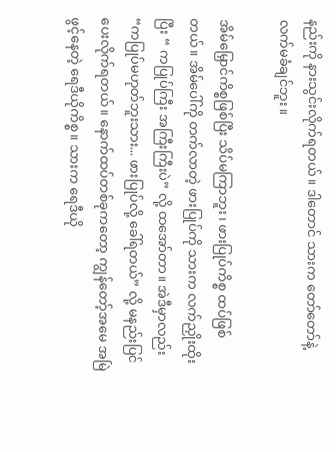နည်းကို နားသွင်းလိုက်ရတယ်။ ဒါတောင် သားက တော်တော်နဲ့ လက်မခံချင်ဘူး။

အိမ်မြှောင်ကိစ္စဖြစ်ပြီး သိပ်မကြာဘူး၊ ဖားပြုပ်ကိစ္စ ထပ်ဖြစ်တယ်။ အိမ်ပေါ်ကို တက်လာတဲ့ ဖားပြုပ်ကို သားက လက်ညှိုးထိုးပြီး “ ကပြုပ်ကြီး အကြီးကြီးပဲ” လို့ ထအော်တာ။ အဲဒီမှာလည်း “ကပြုပ်မဟုတ်ဘူးသား... ဖားပြုပ်လို့ ခေါ်ရတယ်” လို့ မနည်းပြင်ပေးလိုက်ရတယ်။ နောက်ထပ်တစ်ခုကတော့ ကျွန်တော့်အမေ အမြဲဖွင့်နေတဲ့ ရေဒီယိုကိစ္စ။ သားက ရေဒီယို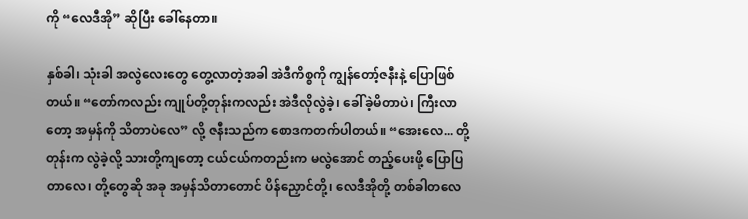ကို “လေဒီအို” ဆိုပြီး ခေါ်နေတာ။

နှစ်ခါ၊ သုံးခါ အလွဲလေးတွေ တွေ့လာတဲ့အခါ အဲဒီကိစ္စကို ကျွန်တော့်ဇနီးနဲ့ ပြောဖြစ်တယ်။ “တော်ကလည်း ကျုပ်တို့တုန်းကလည်း အဲဒီလိုလွဲခဲ့၊ ခေါ်ခဲ့မိတာပဲ၊ ကြီးလာတော့ အမှန်ကို သိတာပဲလေ” လို့ ဇနီးသည်က စောဒကတက်ပါတယ်။ “အေးလေ... တို့ တုန်းက လွဲခဲ့လို့ သားတို့ကျတော့ ငယ်ငယ်ကတည်းက မလွဲအောင် တည့်ပေးဖို့ ပြောပြတာလေ၊ တို့တွေဆို အခု အမှန်သိတာတောင် ပိန်ညှောင်တို့၊ လေဒီအိုတို့ တစ်ခါတလေ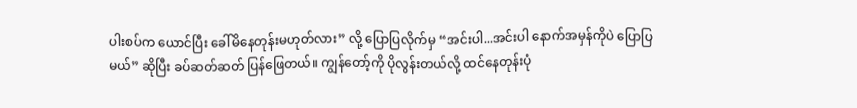ပါးစပ်က ယောင်ပြီး ခေါ်မိနေတုန်းမဟုတ်လား” လို့ ပြောပြလိုက်မှ “အင်းပါ...အင်းပါ နောက်အမှန်ကိုပဲ ပြောပြမယ်” ဆိုပြီး ခပ်ဆတ်ဆတ် ပြန်ဖြေတယ်။ ကျွန်တော့်ကို ပိုလွန်းတယ်လို့ ထင်နေတုန်းပုံ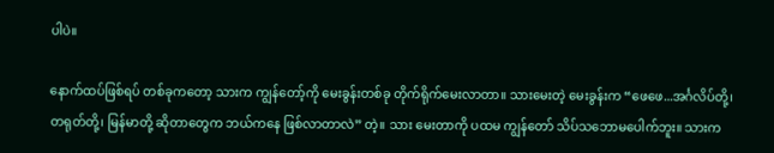ပါပဲ။

နောက်ထပ်ဖြစ်ရပ် တစ်ခုကတော့ သားက ကျွန်တော့်ကို မေးခွန်းတစ်ခု တိုက်ရိုက်မေးလာတာ။ သားမေးတဲ့ မေးခွန်းက “ဖေဖေ...အင်္ဂလိပ်တို့၊ တရုတ်တို့၊ မြန်မာတို့ ဆိုတာတွေက ဘယ်ကနေ ဖြစ်လာတာလဲ” တဲ့။ သား မေးတာကို ပထမ ကျွန်တော် သိပ်သဘောမပေါက်ဘူး။ သားက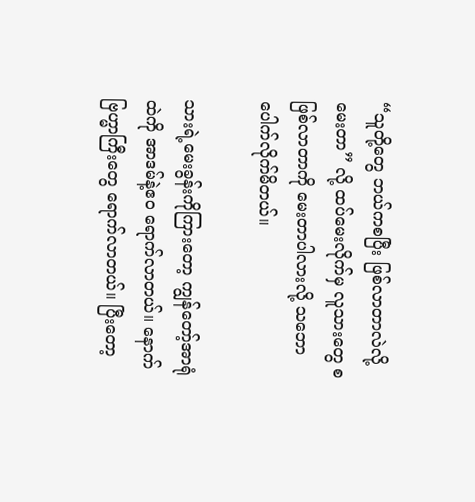“သူတို့တွေ ဘယ်ကစပြီး ဖြစ်လာတာလဲလို့မေးတာ” လို့ ထပ်မေးလိုက်မှ လူသားတွေ စဖြစ်လာတာကို မေးတာပါလားလို့ သဘောပေါက်လိုက်မိတယ်။

သားရဲ့မေးခွန်းကိုကြားတော့ ကျွန်တော့်အာရုံထဲကို အာဒမ်နဲ့ဧဝ ရောက်လာတယ်။ နောက် ဗြဟ္မာကြီးတွေ ရောက်လာတယ်။ ပြီးတော့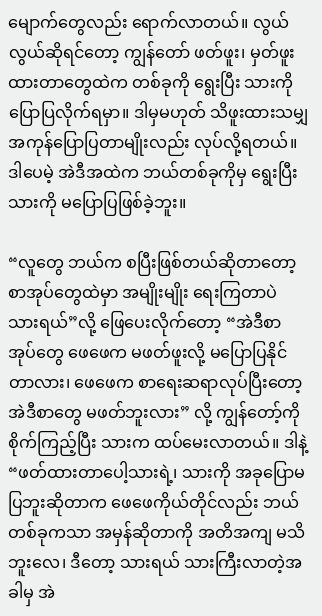မျောက်တွေလည်း ရောက်လာတယ်။ လွယ်လွယ်ဆိုရင်တော့ ကျွန်တော် ဖတ်ဖူး၊ မှတ်ဖူးထားတာတွေထဲက တစ်ခုကို ရွေးပြီး သားကို ပြောပြလိုက်ရမှာ။ ဒါမှမဟုတ် သိဖူးထားသမျှ အကုန်ပြောပြတာမျိုးလည်း လုပ်လို့ရတယ်။ ဒါပေမဲ့ အဲဒီအထဲက ဘယ်တစ်ခုကိုမှ ရွေးပြီး သားကို မပြောပြဖြစ်ခဲ့ဘူး။

“လူတွေ ဘယ်က စပြီးဖြစ်တယ်ဆိုတာတော့ စာအုပ်တွေထဲမှာ အမျိုးမျိုး ရေးကြတာပဲ သားရယ်”လို့ ဖြေပေးလိုက်တော့ “အဲဒီစာ အုပ်တွေ ဖေဖေက မဖတ်ဖူးလို့ မပြောပြနိုင်တာလား၊ ဖေဖေက စာရေးဆရာလုပ်ပြီးတော့ အဲဒီစာတွေ မဖတ်ဘူးလား” လို့ ကျွန်တော့်ကို စိုက်ကြည့်ပြီး သားက ထပ်မေးလာတယ်။ ဒါနဲ့ “ဖတ်ထားတာပေါ့သားရဲ့၊ သားကို အခုပြောမပြဘူးဆိုတာက ဖေဖေကိုယ်တိုင်လည်း ဘယ်တစ်ခုကသာ အမှန်ဆိုတာကို အတိအကျ မသိဘူးလေ၊ ဒီတော့ သားရယ် သားကြီးလာတဲ့အခါမှ အဲ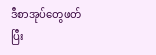ဒီစာအုပ်တွေဖတ်ပြီး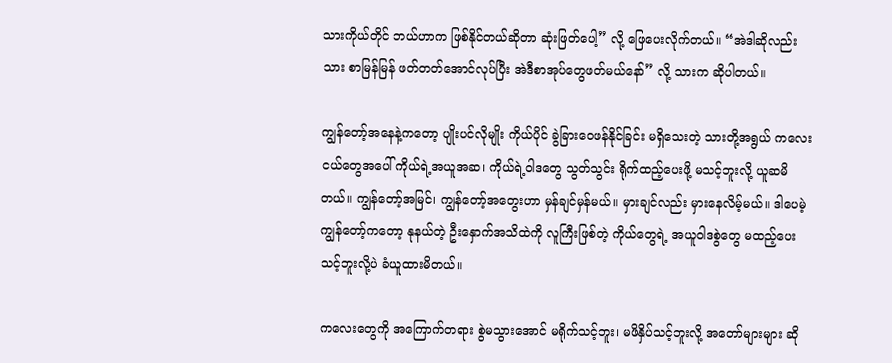သားကိုယ်တိုင် ဘယ်ဟာက ဖြစ်နိုင်တယ်ဆိုတာ ဆုံးဖြတ်ပေါ့” လို့ ဖြေပေးလိုက်တယ်။ “အဲဒါဆိုလည်း သား စာမြန်မြန် ဖတ်တတ်အောင်လုပ်ပြီး အဲဒီစာအုပ်တွေဖတ်မယ်နော်” လို့ သားက ဆိုပါတယ်။

ကျွန်တော့်အနေနဲ့ကတော့ ပျိုးပင်လိုမျိုး ကိုယ်ပိုင် ခွဲခြားဝေဖန်နိုင်ခြင်း မရှိသေးတဲ့ သားတို့အရွယ် ကလေးငယ်တွေအပေါ် ကိုယ်ရဲ့အယူအဆ၊ ကိုယ်ရဲ့ဝါဒတွေ သွတ်သွင်း ရိုက်ထည့်ပေးဖို့ မသင့်ဘူးလို့ ယူဆမိတယ်။ ကျွန်တော့်အမြင်၊ ကျွန်တော့်အတွေးဟာ မှန်ချင်မှန်မယ်။ မှားချင်လည်း မှားနေလိမ့်မယ်။ ဒါပေမဲ့ ကျွန်တော့်ကတော့ နုနယ်တဲ့ ဦးနှောက်အသိထဲကို လူကြီးဖြစ်တဲ့ ကိုယ်တွေရဲ့ အယူဝါဒစွဲတွေ မထည့်ပေးသင့်ဘူးလို့ပဲ ခံယူထားမိတယ်။

ကလေးတွေကို အကြောက်တရား စွဲမသွားအောင် မရိုက်သင့်ဘူး၊ မဖိနှိပ်သင့်ဘူးလို့ အတော်များများ ဆို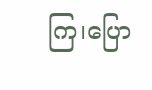ကြ၊ပြော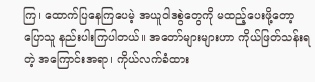ကြ၊ ထောက်ပြနေကြပေမဲ့ အယူဝါဒစွဲတွေကို မထည့်ပေးဖို့တော့ ပြောသူ နည်းပါးကြပါတယ်။ အတော်များများဟာ ကိုယ်ဖြတ်သန်းရတဲ့ အကြောင်းအရာ၊ ကိုယ်လက်ခံထား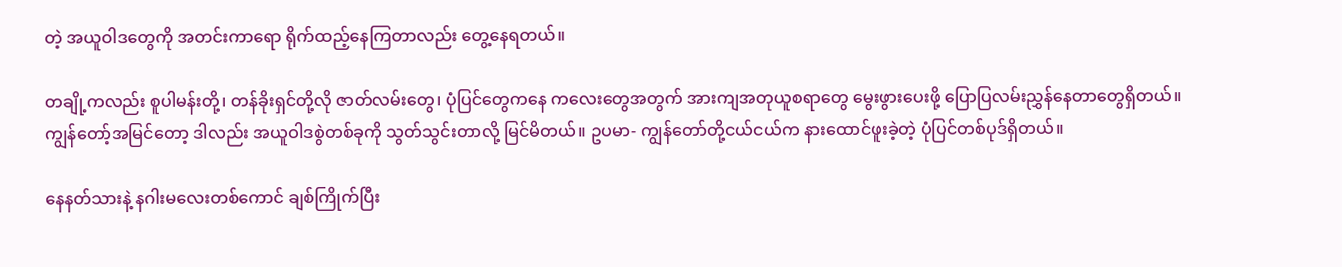တဲ့ အယူဝါဒတွေကို အတင်းကာရော ရိုက်ထည့်နေကြတာလည်း တွေ့နေရတယ်။

တချို့ကလည်း စူပါမန်းတို့၊ တန်ခိုးရှင်တို့လို ဇာတ်လမ်းတွေ၊ ပုံပြင်တွေကနေ ကလေးတွေအတွက် အားကျအတုယူစရာတွေ မွေးဖွားပေးဖို့ ပြောပြလမ်းညွှန်နေတာတွေရှိတယ်။ ကျွန်တော့်အမြင်တော့ ဒါလည်း အယူဝါဒစွဲတစ်ခုကို သွတ်သွင်းတာလို့ မြင်မိတယ်။ ဥပမာ- ကျွန်တော်တို့ငယ်ငယ်က နားထောင်ဖူးခဲ့တဲ့ ပုံပြင်တစ်ပုဒ်ရှိတယ်။

နေနတ်သားနဲ့ နဂါးမလေးတစ်ကောင် ချစ်ကြိုက်ပြီး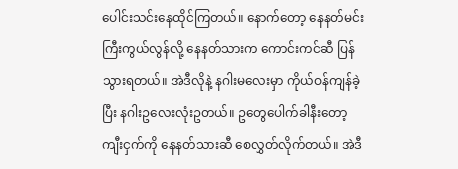ပေါင်းသင်းနေထိုင်ကြတယ်။ နောက်တော့ နေနတ်မင်းကြီးကွယ်လွန်လို့ နေနတ်သားက ကောင်းကင်ဆီ ပြန်သွားရတယ်။ အဲဒီလိုနဲ့ နဂါးမလေးမှာ ကိုယ်ဝန်ကျန်ခဲ့ပြီး နဂါးဥလေးလုံးဥတယ်။ ဥတွေပေါက်ခါနီးတော့ ကျီးငှက်ကို နေနတ်သားဆီ စေလွှတ်လိုက်တယ်။ အဲဒီ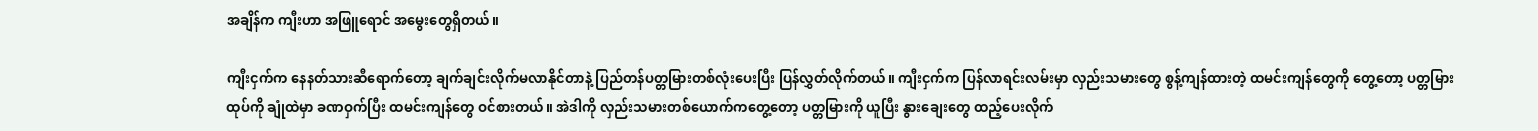အချိန်က ကျီးဟာ အဖြူရောင် အမွေးတွေရှိတယ်။

ကျီးငှက်က နေနတ်သားဆီရောက်တော့ ချက်ချင်းလိုက်မလာနိုင်တာနဲ့ ပြည်တန်ပတ္တမြားတစ်လုံးပေးပြီး ပြန်လွှတ်လိုက်တယ်။ ကျီးငှက်က ပြန်လာရင်းလမ်းမှာ လှည်းသမားတွေ စွန့်ကျန်ထားတဲ့ ထမင်းကျန်တွေကို တွေ့တော့ ပတ္တမြားထုပ်ကို ချုံထဲမှာ ခဏဝှက်ပြီး ထမင်းကျန်တွေ ဝင်စားတယ်။ အဲဒါကို လှည်းသမားတစ်ယောက်ကတွေ့တော့ ပတ္တမြားကို ယူပြီး နွားချေးတွေ ထည့်ပေးလိုက်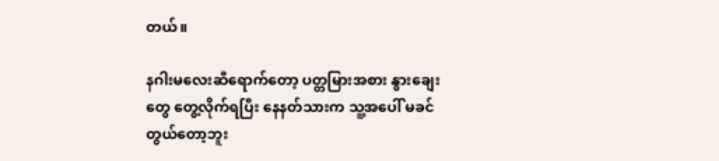တယ်။

နဂါးမလေးဆီရောက်တော့ ပတ္တမြားအစား နွားချေးတွေ တွေ့လိုက်ရပြီး နေနတ်သားက သူ့အပေါ် မခင်တွယ်တော့ဘူး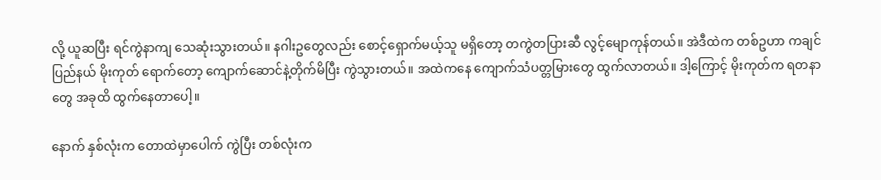လို့ ယူဆပြီး ရင်ကွဲနာကျ သေဆုံးသွားတယ်။ နဂါးဥတွေလည်း စောင့်ရှောက်မယ့်သူ မရှိတော့ တကွဲတပြားဆီ လွင့်မျောကုန်တယ်။ အဲဒီထဲက တစ်ဥဟာ ကချင်ပြည်နယ် မိုးကုတ် ရောက်တော့ ကျောက်ဆောင်နဲ့တိုက်မိပြီး ကွဲသွားတယ်။ အထဲကနေ ကျောက်သံပတ္တမြားတွေ ထွက်လာတယ်။ ဒါ့ကြောင့် မိုးကုတ်က ရတနာတွေ အခုထိ ထွက်နေတာပေါ့။

နောက် နှစ်လုံးက တောထဲမှာပေါက် ကွဲပြီး တစ်လုံးက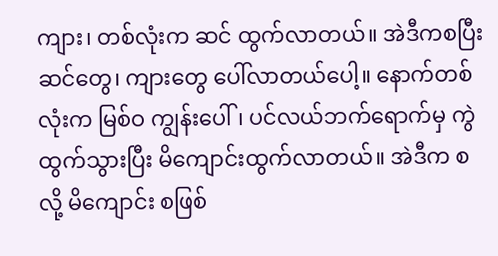ကျား၊ တစ်လုံးက ဆင် ထွက်လာတယ်။ အဲဒီကစပြီး ဆင်တွေ၊ ကျားတွေ ပေါ်လာတယ်ပေါ့။ နောက်တစ်လုံးက မြစ်ဝ ကျွန်းပေါ်၊ ပင်လယ်ဘက်ရောက်မှ ကွဲထွက်သွားပြီး မိကျောင်းထွက်လာတယ်။ အဲဒီက စလို့ မိကျောင်း စဖြစ်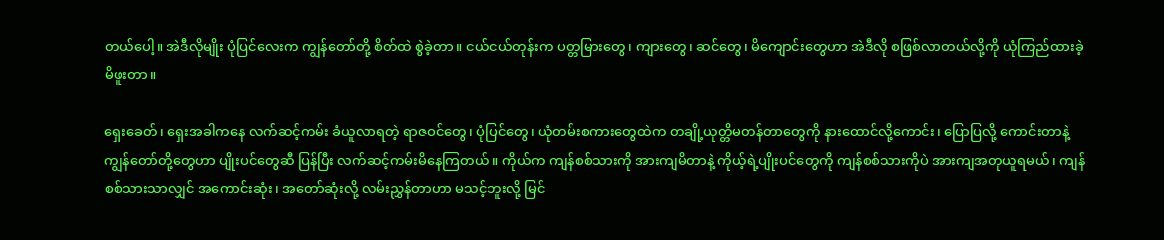တယ်ပေါ့။ အဲဒီလိုမျိုး ပုံပြင်လေးက ကျွန်တော်တို့ စိတ်ထဲ စွဲခဲ့တာ။ ငယ်ငယ်တုန်းက ပတ္တမြားတွေ၊ ကျားတွေ၊ ဆင်တွေ၊ မိကျောင်းတွေဟာ အဲဒီလို စဖြစ်လာတယ်လို့ကို ယုံကြည်ထားခဲ့မိဖူးတာ။

ရှေးခေတ်၊ ရှေးအခါကနေ လက်ဆင့်ကမ်း ခံယူလာရတဲ့ ရာဇဝင်တွေ၊ ပုံပြင်တွေ၊ ယုံတမ်းစကားတွေထဲက တချို့ယုတ္တိမတန်တာတွေကို နားထောင်လို့ကောင်း၊ ပြောပြလို့ ကောင်းတာနဲ့ ကျွန်တော်တို့တွေဟာ ပျိုးပင်တွေဆီ ပြန်ပြီး လက်ဆင့်ကမ်းမိနေကြတယ်။ ကိုယ်က ကျန်စစ်သားကို အားကျမိတာနဲ့ ကိုယ့်ရဲ့ပျိုးပင်တွေကို ကျန်စစ်သားကိုပဲ အားကျအတုယူရမယ်၊ ကျန်စစ်သားသာလျှင် အကောင်းဆုံး၊ အတော်ဆုံးလို့ လမ်းညွှန်တာဟာ မသင့်ဘူးလို့ မြင်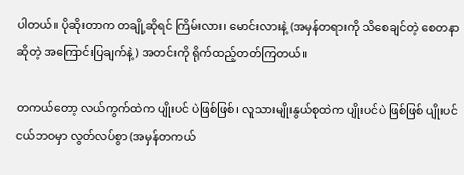ပါတယ်။ ပိုဆိုးတာက တချို့ဆိုရင် ကြိမ်းလား၊ မောင်းလားနဲ့ (အမှန်တရားကို သိစေချင်တဲ့ စေတနာဆိုတဲ့ အကြောင်းပြချက်နဲ့) အတင်းကို ရိုက်ထည့်တတ်ကြတယ်။

တကယ်တော့ လယ်ကွက်ထဲက ပျိုးပင် ပဲဖြစ်ဖြစ်၊ လူသားမျိုးနွယ်စုထဲက ပျိုးပင်ပဲ ဖြစ်ဖြစ် ပျိုးပင်ငယ်ဘဝမှာ လွတ်လပ်စွာ (အမှန်တကယ်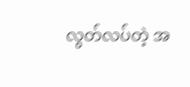လွတ်လပ်တဲ့ အ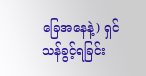ခြေအနေနဲ့) ရှင်သန်ခွင့်ရခြင်း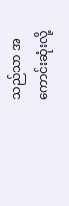သည်သာ အကောင်းဆုံးလို့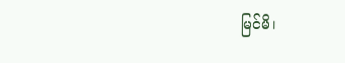မြင်မိ၊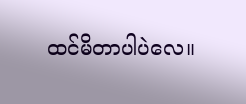ထင်မိတာပါပဲလေ။